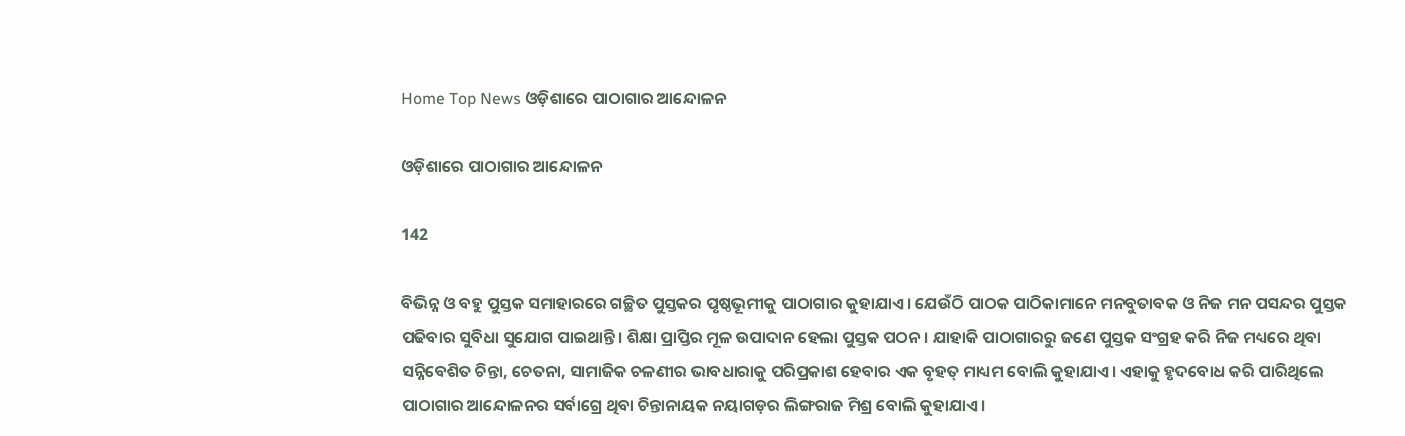Home Top News ଓଡ଼ିଶାରେ ପାଠାଗାର ଆନ୍ଦୋଳନ

ଓଡ଼ିଶାରେ ପାଠାଗାର ଆନ୍ଦୋଳନ

142

ବିଭିନ୍ନ ଓ ବହୁ ପୁସ୍ତକ ସମାହାରରେ ଗଚ୍ଛିତ ପୁସ୍ତକର ପୃଷ୍ଠଭୂମୀକୁ ପାଠାଗାର କୁହାଯାଏ। ଯେଉଁଠି ପାଠକ ପାଠିକାମାନେ ମନବୁତାବକ ଓ ନିଜ ମନ ପସନ୍ଦର ପୁସ୍ତକ ପଢିବାର ସୁବିଧା ସୁଯୋଗ ପାଇଥାନ୍ତି। ଶିକ୍ଷା ପ୍ରାପ୍ତିର ମୂଳ ଉପାଦାନ ହେଲା ପୁସ୍ତକ ପଠନ। ଯାହାକି ପାଠାଗାରରୁ ଜଣେ ପୁସ୍ତକ ସଂଗ୍ରହ କରି ନିଜ ମଧ୍ୟରେ ଥିବା ସନ୍ନିବେଶିତ ଚିନ୍ତା, ଚେତନା, ସାମାଜିକ ଚଳଣୀର ଭାବଧାରାକୁ ପରିପ୍ରକାଶ ହେବାର ଏକ ବୃହତ୍ ମାଧ୍ୟମ ବୋଲି କୁହାଯାଏ। ଏହାକୁ ହୃଦବୋଧ କରି ପାରିଥିଲେ ପାଠାଗାର ଆନ୍ଦୋଳନର ସର୍ବାଗ୍ରେ ଥିବା ଚିନ୍ତାନାୟକ ନୟାଗଡ଼ର ଲିଙ୍ଗରାଜ ମିଶ୍ର ବୋଲି କୁହାଯାଏ।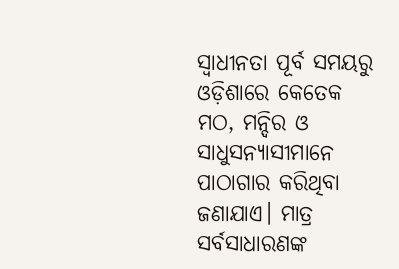ସ୍ୱାଧୀନତା ପୂର୍ବ ସମୟରୁ ଓଡ଼ିଶାରେ କେତେକ ମଠ, ମନ୍ଦିର ଓ ସାଧୁସନ୍ୟାସୀମାନେ ପାଠାଗାର କରିଥିବା ଜଣାଯାଏ। ମାତ୍ର ସର୍ବସାଧାରଣଙ୍କ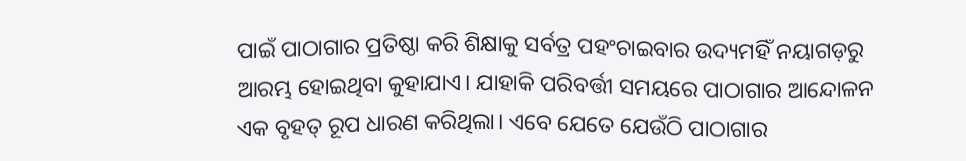ପାଇଁ ପାଠାଗାର ପ୍ରତିଷ୍ଠା କରି ଶିକ୍ଷାକୁ ସର୍ବତ୍ର ପହଂଚାଇବାର ଉଦ୍ୟମହିଁ ନୟାଗଡ଼ରୁ ଆରମ୍ଭ ହୋଇଥିବା କୁହାଯାଏ। ଯାହାକି ପରିବର୍ତ୍ତୀ ସମୟରେ ପାଠାଗାର ଆନ୍ଦୋଳନ ଏକ ବୃହତ୍ ରୂପ ଧାରଣ କରିଥିଲା। ଏବେ ଯେତେ ଯେଉଁଠି ପାଠାଗାର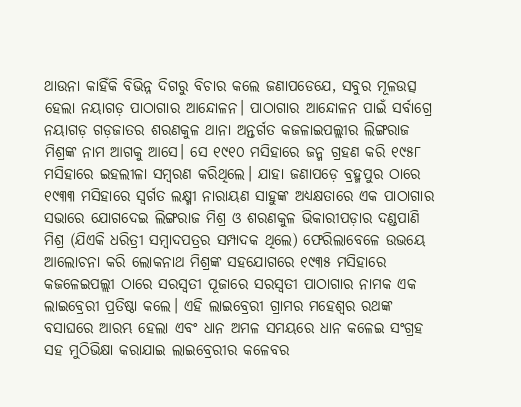ଥାଉନା କାହିଁକି ବିଭିନ୍ନ ଦିଗରୁ ବିଚାର କଲେ ଜଣାପଡେଯେ, ସବୁର ମୂଳଉତ୍ସ ହେଲା ନୟାଗଡ଼ ପାଠାଗାର ଆନ୍ଦୋଳନ। ପାଠାଗାର ଆନ୍ଦୋଳନ ପାଇଁ ସର୍ବାଗ୍ରେ ନୟାଗଡ଼ ଗଡ଼ଜାତର ଶରଣକୁଳ ଥାନା ଅନ୍ତର୍ଗତ କଜଳାଇପଲ୍ଲୀର ଲିଙ୍ଗରାଜ ମିଶ୍ରଙ୍କ ନାମ ଆଗକୁ ଆସେ। ସେ ୧୯୧୦ ମସିହାରେ ଜନ୍ମ ଗ୍ରହଣ କରି ୧୯୫୮ ମସିହାରେ ଇହଲୀଳା ସମ୍ବରଣ କରିଥିଲେ। ଯାହା ଜଣାପଡ଼େ ବ୍ରହ୍ମପୁର ଠାରେ ୧୯୩୩ ମସିହାରେ ସ୍ୱର୍ଗତ ଲକ୍ଷ୍ମୀ ନାରାୟଣ ସାହୁଙ୍କ ଅଧ୍ୟକ୍ଷତାରେ ଏକ ପାଠାଗାର ସଭାରେ ଯୋଗଦେଇ ଲିଙ୍ଗରାଜ ମିଶ୍ର ଓ ଶରଣକୁଳ ଭିକାରୀପଡ଼ାର ଦଣ୍ଡପାଣି ମିଶ୍ର (ଯିଏକି ଧରିତ୍ରୀ ସମ୍ବାଦପତ୍ରର ସମ୍ପାଦକ ଥିଲେ) ଫେରିଲାବେଳେ ଉଭୟେ ଆଲୋଚନା କରି ଲୋକନାଥ ମିଶ୍ରଙ୍କ ସହଯୋଗରେ ୧୯୩୫ ମସିହାରେ କଜଳେଇପଲ୍ଲୀ ଠାରେ ସରସ୍ୱତୀ ପୂଜାରେ ସରସ୍ୱତୀ ପାଠାଗାର ନାମକ ଏକ ଲାଇବ୍ରେରୀ ପ୍ରତିଷ୍ଠା କଲେ। ଏହି ଲାଇବ୍ରେରୀ ଗ୍ରାମର ମହେଶ୍ୱର ରଥଙ୍କ ବସାଘରେ ଆରମ୍ଭ ହେଲା ଏବଂ ଧାନ ଅମଳ ସମୟରେ ଧାନ କଳେଇ ସଂଗ୍ରହ ସହ ମୁଠିଭିକ୍ଷା କରାଯାଇ ଲାଇବ୍ରେରୀର କଳେବର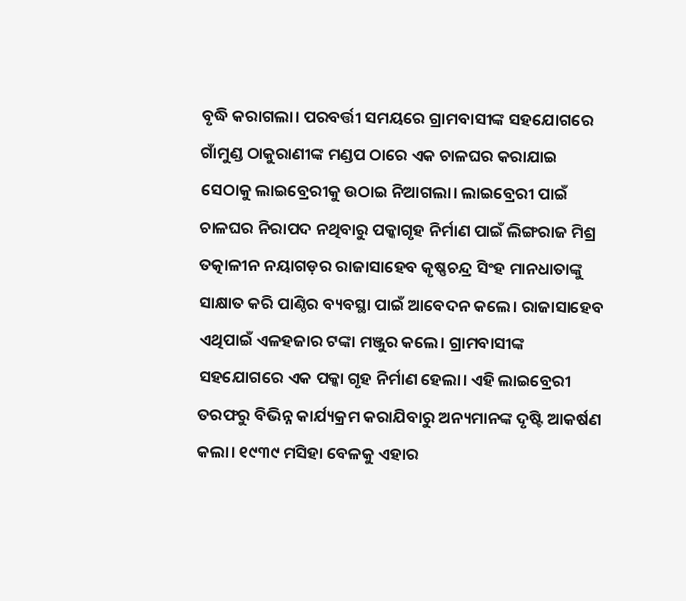ବୃଦ୍ଧି କରାଗଲା। ପରବର୍ତ୍ତୀ ସମୟରେ ଗ୍ରାମବାସୀଙ୍କ ସହଯୋଗରେ ଗାଁମୁଣ୍ଡ ଠାକୁରାଣୀଙ୍କ ମଣ୍ଡପ ଠାରେ ଏକ ଚାଳଘର କରାଯାଇ ସେଠାକୁ ଲାଇବ୍ରେରୀକୁ ଉଠାଇ ନିଆଗଲା। ଲାଇବ୍ରେରୀ ପାଇଁ ଚାଳଘର ନିରାପଦ ନଥିବାରୁ ପକ୍କାଗୃହ ନିର୍ମାଣ ପାଇଁ ଲିଙ୍ଗରାଜ ମିଶ୍ର ତତ୍କାଳୀନ ନୟାଗଡ଼ର ରାଜାସାହେବ କୃଷ୍ଣଚନ୍ଦ୍ର ସିଂହ ମାନଧାତାଙ୍କୁ ସାକ୍ଷାତ କରି ପାଣ୍ଠିର ବ୍ୟବସ୍ଥା ପାଇଁ ଆବେଦନ କଲେ। ରାଜାସାହେବ ଏଥିପାଇଁ ଏଳହଜାର ଟଙ୍କା ମଞ୍ଜୁର କଲେ। ଗ୍ରାମବାସୀଙ୍କ ସହଯୋଗରେ ଏକ ପକ୍କା ଗୃହ ନିର୍ମାଣ ହେଲା। ଏହି ଲାଇବ୍ରେରୀ ତରଫରୁ ବିଭିନ୍ନ କାର୍ଯ୍ୟକ୍ରମ କରାଯିବାରୁ ଅନ୍ୟମାନଙ୍କ ଦୃଷ୍ଟି ଆକର୍ଷଣ କଲା। ୧୯୩୯ ମସିହା ବେଳକୁ ଏହାର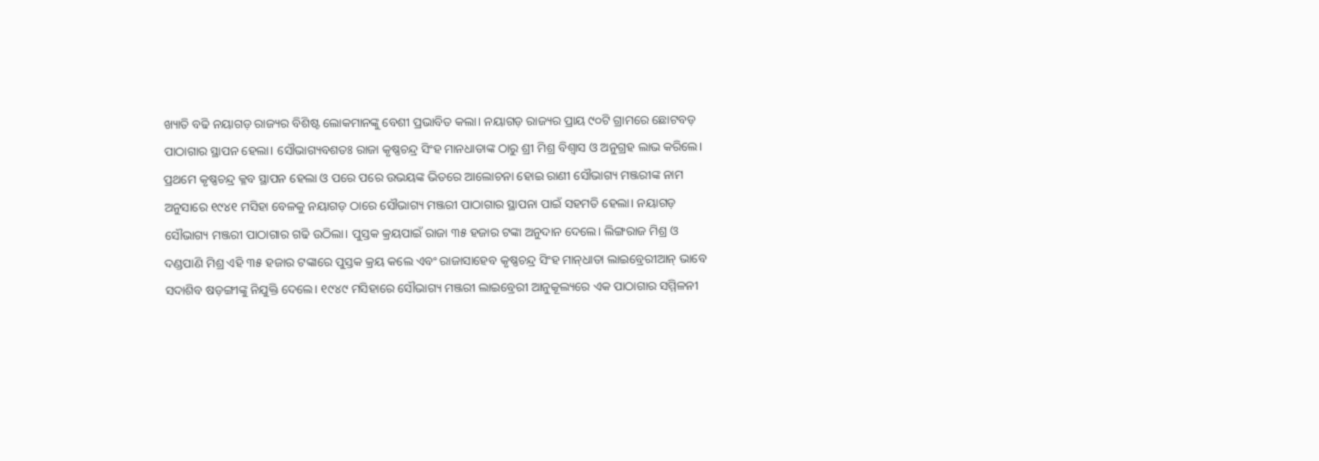ଖ୍ୟାତି ବଢି ନୟାଗଡ଼ ରାଜ୍ୟର ବିଶିଷ୍ଟ ଲୋକମାନଙ୍କୁ ବେଶୀ ପ୍ରଭାବିତ କଲା। ନୟାଗଡ଼ ରାଜ୍ୟର ପ୍ରାୟ ୯୦ଟି ଗ୍ରାମରେ ଛୋଟବଡ଼ ପାଠାଗାର ସ୍ଥାପନ ହେଲା। ସୌଭାଗ୍ୟବଶତଃ ରାଜା କୃଷ୍ଣଚନ୍ଦ୍ର ସିଂହ ମାନଧାତାଙ୍କ ଠାରୁ ଶ୍ରୀ ମିଶ୍ର ବିଶ୍ୱାସ ଓ ଅନୁଗ୍ରହ ଲାଭ କରିଲେ। ପ୍ରଥମେ କୃଷ୍ଣଚନ୍ଦ୍ର କ୍ଳବ ସ୍ଥାପନ ହେଲା ଓ ପରେ ପରେ ଉଭୟଙ୍କ ଭିତରେ ଆଲୋଚନା ହୋଇ ରାଣୀ ସୌଭାଗ୍ୟ ମଞ୍ଜରୀଙ୍କ ନାମ ଅନୁସାରେ ୧୯୪୧ ମସିହା ବେଳକୁ ନୟାଗଡ଼ ଠାରେ ସୌଭାଗ୍ୟ ମଞ୍ଜରୀ ପାଠାଗାର ସ୍ଥାପନା ପାଇଁ ସହମତି ହେଲା। ନୟାଗଡ଼ ସୌଭାଗ୍ୟ ମଞ୍ଜରୀ ପାଠାଗାର ଗଢି ଉଠିଲା। ପୁସ୍ତକ କ୍ରୟପାଇଁ ରାଜା ୩୫ ହଜାର ଟଙ୍କା ଅନୁଦାନ ଦେଲେ। ଲିଙ୍ଗରାଜ ମିଶ୍ର ଓ ଦଣ୍ଡପାଣି ମିଶ୍ର ଏହି ୩୫ ହଜାର ଟଙ୍କାରେ ପୁସ୍ତକ କ୍ରୟ କଲେ ଏବଂ ରାଜାସାହେବ କୃଷ୍ଣଚନ୍ଦ୍ର ସିଂହ ମାନ୍‌ଧାତା ଲାଇବ୍ରେରୀଆନ୍ ଭାବେ ସଦାଶିବ ଷଡ଼ଙ୍ଗୀଙ୍କୁ ନିଯୁକ୍ତି ଦେଲେ। ୧୯୪୯ ମସିହାରେ ସୌଭାଗ୍ୟ ମଞ୍ଜରୀ ଲାଇବ୍ରେରୀ ଆନୁକୂଲ୍ୟରେ ଏକ ପାଠାଗାର ସମ୍ମିଳନୀ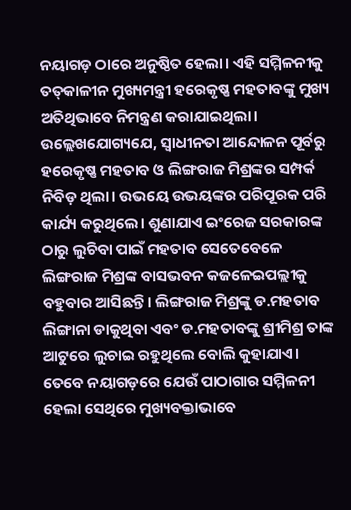ନୟାଗଡ଼ ଠାରେ ଅନୁଷ୍ଠିତ ହେଲା। ଏହି ସମ୍ମିଳନୀକୁ ତତ୍‌କାଳୀନ ମୁଖ୍ୟମନ୍ତ୍ରୀ ହରେକୃଷ୍ଣ ମହତାବଙ୍କୁ ମୁଖ୍ୟ ଅତିଥିଭାବେ ନିମନ୍ତ୍ରଣ କରାଯାଇଥିଲା। ଉଲ୍ଲେଖଯୋଗ୍ୟଯେ, ସ୍ୱାଧୀନତା ଆନ୍ଦୋଳନ ପୂର୍ବରୁ ହରେକୃଷ୍ଣ ମହତାବ ଓ ଲିଙ୍ଗରାଜ ମିଶ୍ରଙ୍କର ସମ୍ପର୍କ ନିବିଡ଼ ଥିଲା। ଉଭୟେ ଉଭୟଙ୍କର ପରିପୂରକ ପରି କାର୍ଯ୍ୟ କରୁଥିଲେ। ଶୁଣାଯାଏ ଇଂରେଜ ସରକାରଙ୍କ ଠାରୁ ଲୁଚିବା ପାଇଁ ମହତାବ ସେତେବେଳେ ଲିଙ୍ଗରାଜ ମିଶ୍ରଙ୍କ ବାସଭବନ କଜଳେଇପଲ୍ଲୀକୁ ବହୁବାର ଆସିଛନ୍ତି। ଲିଙ୍ଗରାଜ ମିଶ୍ରଙ୍କୁ ଡ.ମହତାବ ଲିଙ୍ଗାନା ଡାକୁଥିବା ଏବଂ ଡ.ମହତାବଙ୍କୁ ଶ୍ରୀମିଶ୍ର ତାଙ୍କ ଆଟୁରେ ଲୁଚାଇ ରହୁଥିଲେ ବୋଲି କୁହାଯାଏ। ତେବେ ନୟାଗଡ଼ରେ ଯେଉଁ ପାଠାଗାର ସମ୍ମିଳନୀ ହେଲା ସେଥିରେ ମୁଖ୍ୟବକ୍ତାଭାବେ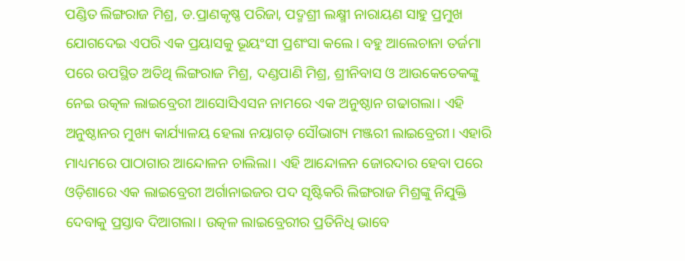ପଣ୍ଡିତ ଲିଙ୍ଗରାଜ ମିଶ୍ର, ଡ.ପ୍ରାଣକୃଷ୍ଣ ପରିଜା, ପଦ୍ମଶ୍ରୀ ଲକ୍ଷ୍ମୀ ନାରାୟଣ ସାହୁ ପ୍ରମୁଖ ଯୋଗଦେଇ ଏପରି ଏକ ପ୍ରୟାସକୁ ଭୂୟଂସୀ ପ୍ରଶଂସା କଲେ। ବହୁ ଆଲେଚାନା ତର୍ଜମା ପରେ ଉପସ୍ଥିତ ଅତିଥି ଲିଙ୍ଗରାଜ ମିଶ୍ର, ଦଣ୍ଡପାଣି ମିଶ୍ର, ଶ୍ରୀନିବାସ ଓ ଆଉକେତେକଙ୍କୁ ନେଇ ଉତ୍କଳ ଲାଇବ୍ରେରୀ ଆସୋସିଏସନ ନାମରେ ଏକ ଅନୁଷ୍ଠାନ ଗଢାଗଲା। ଏହି ଅନୁଷ୍ଠାନର ମୁଖ୍ୟ କାର୍ଯ୍ୟାଳୟ ହେଲା ନୟାଗଡ଼ ସୌଭାଗ୍ୟ ମଞ୍ଜରୀ ଲାଇବ୍ରେରୀ। ଏହାରି ମାଧ୍ୟମରେ ପାଠାଗାର ଆନ୍ଦୋଳନ ଚାଲିଲା। ଏହି ଆନ୍ଦୋଳନ ଜୋରଦାର ହେବା ପରେ ଓଡ଼ିଶାରେ ଏକ ଲାଇବ୍ରେରୀ ଅର୍ଗାନାଇଜର ପଦ ସୃଷ୍ଟିକରି ଲିଙ୍ଗରାଜ ମିଶ୍ରଙ୍କୁ ନିଯୁକ୍ତି ଦେବାକୁ ପ୍ରସ୍ତାବ ଦିଆଗଲା। ଉତ୍କଳ ଲାଇବ୍ରେରୀର ପ୍ରତିନିଧି ଭାବେ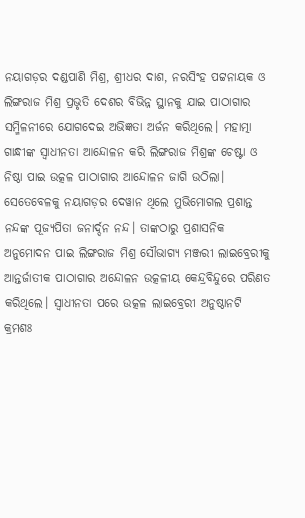ନୟାଗଡ଼ର ଦଣ୍ଡପାଣି ମିଶ୍ର, ଶ୍ରୀଧର ଦାଶ, ନରସିଂହ ପଟ୍ଟନାୟକ ଓ ଲିଙ୍ଗରାଜ ମିଶ୍ର ପ୍ରଭୃତି ଦେଶର ବିଭିନ୍ନ ସ୍ଥାନକୁ ଯାଇ ପାଠାଗାର ସମ୍ମିଳନୀରେ ଯୋଗଦେଇ ଅଭିଜ୍ଞତା ଅର୍ଜନ କରିଥିଲେ। ମହାତ୍ମା ଗାନ୍ଧୀଙ୍କ ସ୍ୱାଧୀନତା ଆନ୍ଦୋଳନ କରି ଲିଙ୍ଗରାଜ ମିଶ୍ରଙ୍କ ଚେଷ୍ଟା ଓ ନିଷ୍ଠା ପାଇ ଉତ୍କଳ ପାଠାଗାର ଆନ୍ଦୋଳନ ଜାଗି ଉଠିଲା। ସେତେବେଳକୁ ନୟାଗଡ଼ର ଦେୱାନ ଥିଲେ ମୁଭିମୋଗଲ ପ୍ରଶାନ୍ତ ନନ୍ଦଙ୍କ ପୂଜ୍ୟପିତା ଜନାର୍ଦ୍ଦନ ନନ୍ଦ। ତାଙ୍କଠାରୁ ପ୍ରଶାସନିକ ଅନୁମୋଦନ ପାଇ ଲିଙ୍ଗରାଜ ମିଶ୍ର ସୌଭାଗ୍ୟ ମଞ୍ଜରୀ ଲାଇବ୍ରେରୀକୁ ଆନ୍ତର୍ଜାତୀକ ପାଠାଗାର ଅନ୍ଦୋଳନ ଉତ୍କଳୀୟ କେନ୍ଦ୍ରବିନ୍ଦୁରେ ପରିଣତ କରିଥିଲେ। ସ୍ୱାଧୀନତା ପରେ ଉତ୍କଳ ଲାଇବ୍ରେରୀ ଅନୁଷ୍ଠାନଟି କ୍ରମଶଃ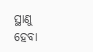ସ୍ଥାଣୁ ହେବା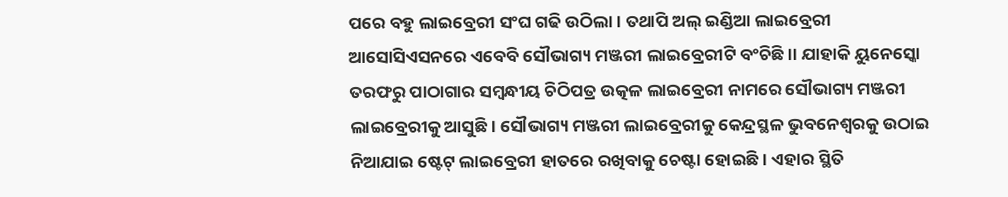ପରେ ବହୁ ଲାଇବ୍ରେରୀ ସଂଘ ଗଢି ଉଠିଲା। ତଥାପି ଅଲ୍ ଇଣ୍ଡିଆ ଲାଇବ୍ରେରୀ ଆସୋସିଏସନରେ ଏବେବି ସୌଭାଗ୍ୟ ମଞ୍ଜରୀ ଲାଇବ୍ରେରୀଟି ବଂଚିଛି।। ଯାହାକି ୟୁନେସ୍କୋ ତରଫରୁ ପାଠାଗାର ସମ୍ବନ୍ଧୀୟ ଚିଠିପତ୍ର ଉତ୍କଳ ଲାଇବ୍ରେରୀ ନାମରେ ସୌଭାଗ୍ୟ ମଞ୍ଜରୀ ଲାଇବ୍ରେରୀକୁ ଆସୁଛି। ସୌଭାଗ୍ୟ ମଞ୍ଜରୀ ଲାଇବ୍ରେରୀକୁ କେନ୍ଦ୍ରସ୍ଥଳ ଭୁବନେଶ୍ୱରକୁ ଉଠାଇ ନିଆଯାଇ ଷ୍ଟେଟ୍ ଲାଇବ୍ରେରୀ ହାତରେ ରଖିବାକୁ ଚେଷ୍ଟା ହୋଇଛି। ଏହାର ସ୍ଥିତି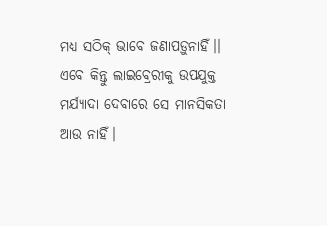ମଧ୍ୟ ସଠିକ୍ ଭାବେ ଜଣାପଡ଼ୁନାହିଁ।। ଏବେ କିନ୍ତୁ ଲାଇବ୍ରେରୀକୁ ଉପଯୁକ୍ତ ମର୍ଯ୍ୟାଦା ଦେବାରେ ସେ ମାନସିକତା ଆଉ ନାହିଁ।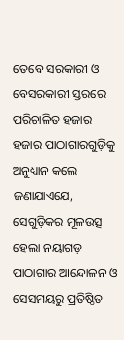ତେବେ ସରକାରୀ ଓ ବେସରକାରୀ ସ୍ତରରେ ପରିଚାଳିତ ହଜାର ହଜାର ପାଠାଗାରଗୁଡ଼ିକୁ ଅନୁଧ୍ୟାନ କଲେ ଜଣାଯାଏଯେ, ସେଗୁଡ଼ିକର ମୂଳଉତ୍ସ ହେଲା ନୟାଗଡ଼ ପାଠାଗାର ଆନ୍ଦୋଳନ ଓ ସେସମୟରୁ ପ୍ରତିଷ୍ଠିତ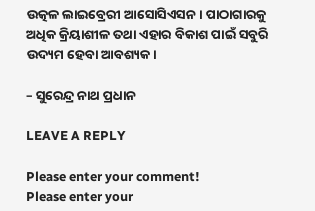ଉତ୍କଳ ଲାଇବ୍ରେରୀ ଆସୋସିଏସନ। ପାଠାଗାରକୁ ଅଧିକ କ୍ରିୟାଶୀଳ ତଥା ଏହାର ବିକାଶ ପାଇଁ ସବୁରି ଉଦ୍ୟମ ହେବା ଆବଶ୍ୟକ।

– ସୁରେନ୍ଦ୍ର ନାଥ ପ୍ରଧାନ

LEAVE A REPLY

Please enter your comment!
Please enter your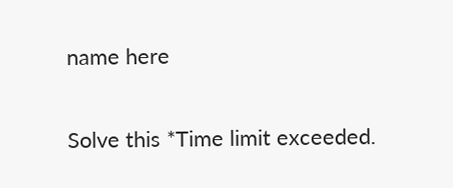name here

Solve this *Time limit exceeded.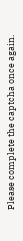Please complete the captcha once again.